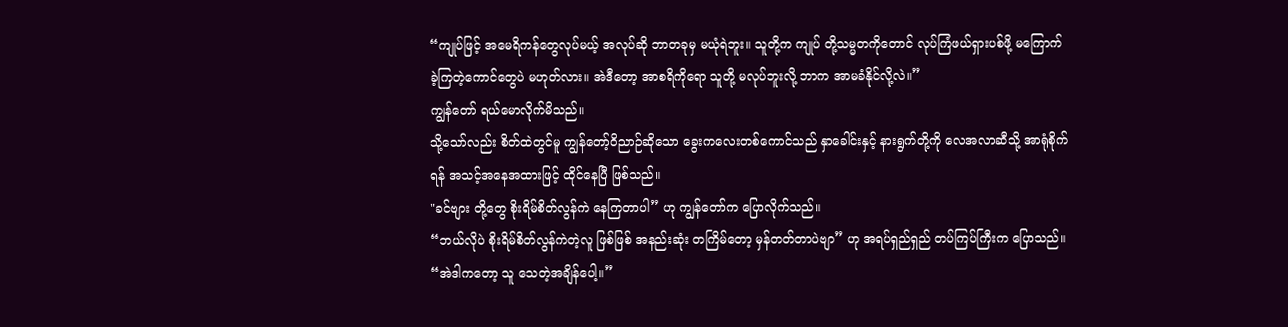“ကျုပ်ဖြင့် အမေရိကန်တွေလုပ်မယ့် အလုပ်ဆို ဘာတခုမှ မယုံရဲဘူး။ သူတို့က ကျုပ် တို့သမ္မတကိုတောင် လုပ်ကြံဖယ်ရှားပစ်ဖို့ မကြောက်ခဲ့ကြတဲ့ကောင်တွေပဲ မဟုတ်လား။ အဲဒီတော့ အာစရိကိုရော သူတို့ မလုပ်ဘူးလို့ ဘာက အာမခံနိုင်လို့လဲ။”
ကျွန်တော် ရယ်မောလိုက်မိသည်။
သို့သော်လည်း စိတ်ထဲတွင်မူ ကျွန်တော့်ဝိညာဉ်ဆိုသော ခွေးကလေးတစ်ကောင်သည် နှာခေါင်းနှင့် နားရွက်တို့ကို လေအလာဆီသို့ အာရုံစိုက်ရန် အသင့်အနေအထားဖြင့် ထိုင်နေပြီ ဖြစ်သည်။
"ခင်ဗျား တို့တွေ စိုးရိမ်စိတ်လွန်ကဲ နေကြတာပါ” ဟု ကျွန်တော်က ပြောလိုက်သည်။
“ဘယ်လိုပဲ စိုးရိမ်စိတ်လွန်ကဲတဲ့လူ ဖြစ်ဖြစ် အနည်းဆုံး တကြိမ်တော့ မှန်တတ်တာပဲဗျာ” ဟု အရပ်ရှည်ရှည် တပ်ကြပ်ကြီးက ပြောသည်။ “အဲဒါကတော့ သူ သေတဲ့အချိန်ပေါ့။”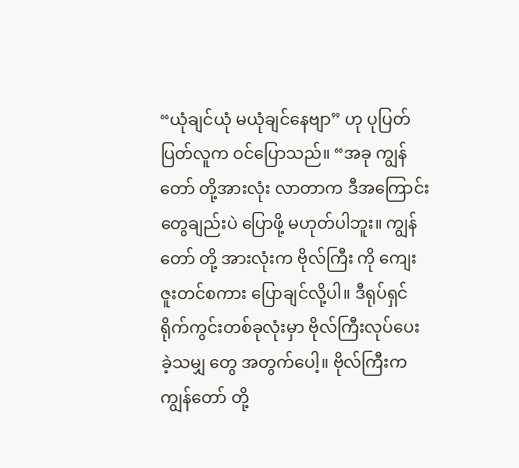“ယုံချင်ယုံ မယုံချင်နေဗျာ” ဟု ပုပြတ်ပြတ်လူက ဝင်ပြောသည်။ “အခု ကျွန် တော် တို့အားလုံး လာတာက ဒီအကြောင်းတွေချည်းပဲ ပြောဖို့ မဟုတ်ပါဘူး။ ကျွန်တော် တို့ အားလုံးက ဗိုလ်ကြီး ကို ကျေးဇူးတင်စကား ပြောချင်လို့ပါ။ ဒီရုပ်ရှင်ရိုက်ကွင်းတစ်ခုလုံးမှာ ဗိုလ်ကြီးလုပ်ပေးခဲ့သမျှ တွေ အတွက်ပေါ့။ ဗိုလ်ကြီးက ကျွန်တော် တို့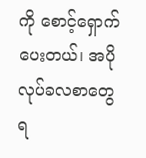ကို စောင့်ရှောက်ပေးတယ်၊ အပိုလုပ်ခလစာတွေ ရ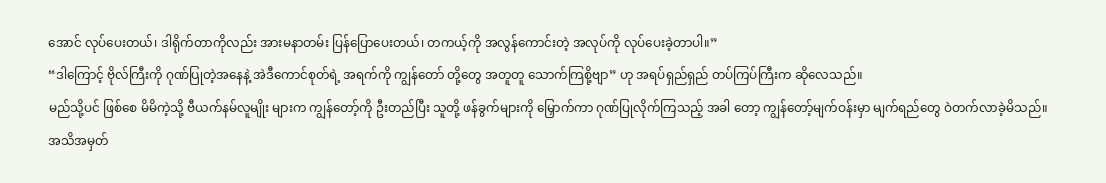အောင် လုပ်ပေးတယ်၊ ဒါရိုက်တာကိုလည်း အားမနာတမ်း ပြန်ပြောပေးတယ်၊ တကယ့်ကို အလွန်ကောင်းတဲ့ အလုပ်ကို လုပ်ပေးခဲ့တာပါ။”
“ဒါကြောင့် ဗိုလ်ကြီးကို ဂုဏ်ပြုတဲ့အနေနဲ့ အဲဒီကောင်စုတ်ရဲ့ အရက်ကို ကျွန်တော် တို့တွေ အတူတူ သောက်ကြစို့ဗျာ” ဟု အရပ်ရှည်ရှည် တပ်ကြပ်ကြီးက ဆိုလေသည်။
မည်သို့ပင် ဖြစ်စေ မိမိကဲ့သို့ ဗီယက်နမ်လူမျိုး များက ကျွန်တော့်ကို ဦးတည်ပြီး သူတို့ ဖန်ခွက်များကို မြှောက်ကာ ဂုဏ်ပြုလိုက်ကြသည့် အခါ တော့ ကျွန်တော့်မျက်ဝန်းမှာ မျက်ရည်တွေ ဝဲတက်လာခဲ့မိသည်။
အသိအမှတ်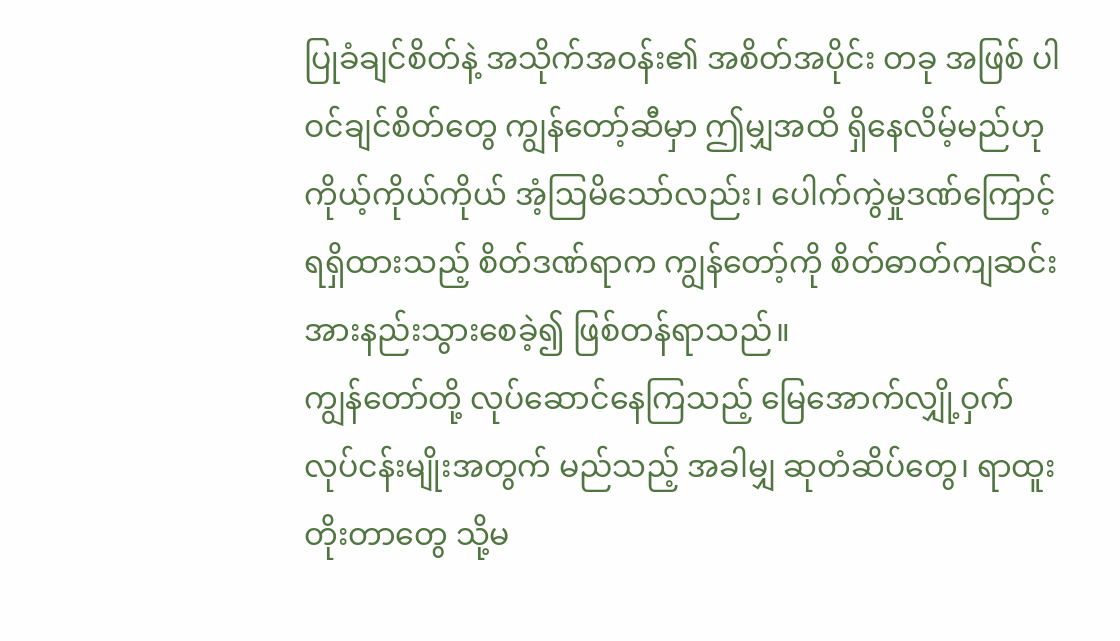ပြုခံချင်စိတ်နဲ့ အသိုက်အဝန်း၏ အစိတ်အပိုင်း တခု အဖြစ် ပါဝင်ချင်စိတ်တွေ ကျွန်တော့်ဆီမှာ ဤမျှအထိ ရှိနေလိမ့်မည်ဟု ကိုယ့်ကိုယ်ကိုယ် အံ့ဩမိသော်လည်း၊ ပေါက်ကွဲမှုဒဏ်ကြောင့် ရရှိထားသည့် စိတ်ဒဏ်ရာက ကျွန်တော့်ကို စိတ်ဓာတ်ကျဆင်း အားနည်းသွားစေခဲ့၍ ဖြစ်တန်ရာသည်။
ကျွန်တော်တို့ လုပ်ဆောင်နေကြသည့် မြေအောက်လျှို့ဝှက်လုပ်ငန်းမျိုးအတွက် မည်သည့် အခါမျှ ဆုတံဆိပ်တွေ၊ ရာထူးတိုးတာတွေ သို့မ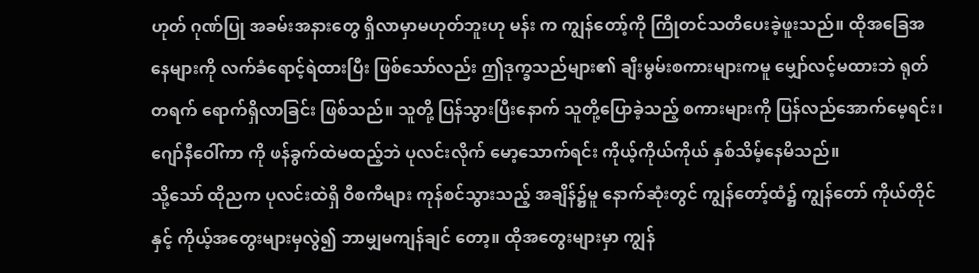ဟုတ် ဂုဏ်ပြု အခမ်းအနားတွေ ရှိလာမှာမဟုတ်ဘူးဟု မန်း က ကျွန်တော့်ကို ကြိုတင်သတိပေးခဲ့ဖူးသည်။ ထိုအခြေအနေများကို လက်ခံရောင့်ရဲထားပြီး ဖြစ်သော်လည်း ဤဒုက္ခသည်များ၏ ချီးမွမ်းစကားများကမူ မျှော်လင့်မထားဘဲ ရုတ်တရက် ရောက်ရှိလာခြင်း ဖြစ်သည်။ သူတို့ ပြန်သွားပြီးနောက် သူတို့ပြောခဲ့သည့် စကားများကို ပြန်လည်အောက်မေ့ရင်း၊ ဂျော်နီဝေါ်ကာ ကို ဖန်ခွက်ထဲမထည့်ဘဲ ပုလင်းလိုက် မော့သောက်ရင်း ကိုယ့်ကိုယ်ကိုယ် နှစ်သိမ့်နေမိသည်။
သို့သော် ထိုညက ပုလင်းထဲရှိ ဝီစကီများ ကုန်စင်သွားသည့် အချိန်၌မူ နောက်ဆုံးတွင် ကျွန်တော့်ထံ၌ ကျွန်တော် ကိုယ်တိုင်နှင့် ကိုယ့်အတွေးများမှလွဲ၍ ဘာမျှမကျန်ချင် တော့။ ထိုအတွေးများမှာ ကျွန်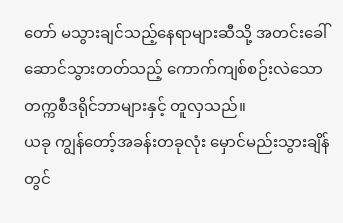တော် မသွားချင်သည့်နေရာများဆီသို့ အတင်းခေါ်ဆောင်သွားတတ်သည့် ကောက်ကျစ်စဉ်းလဲသော တက္ကစီဒရိုင်ဘာများနှင့် တူလှသည်။
ယခု ကျွန်တော့်အခန်းတခုလုံး မှောင်မည်းသွားချိန်တွင်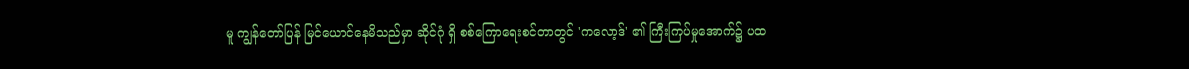မူ ကျွန်တော်ပြန် မြင်ယောင်နေမိသည်မှာ ဆိုင်ဂုံ ရှိ စစ်ကြောရေးစင်တာတွင် 'ကလော့ဒ်' ၏ ကြီးကြပ်မှုအောက်၌ ပထ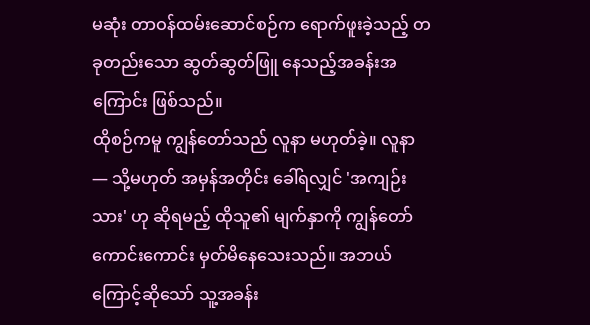မဆုံး တာဝန်ထမ်းဆောင်စဉ်က ရောက်ဖူးခဲ့သည့် တခုတည်းသော ဆွတ်ဆွတ်ဖြူ နေသည့်အခန်းအကြောင်း ဖြစ်သည်။
ထိုစဉ်ကမူ ကျွန်တော်သည် လူနာ မဟုတ်ခဲ့။ လူနာ — သို့မဟုတ် အမှန်အတိုင်း ခေါ်ရလျှင် 'အကျဉ်းသား' ဟု ဆိုရမည့် ထိုသူ၏ မျက်နှာကို ကျွန်တော် ကောင်းကောင်း မှတ်မိနေသေးသည်။ အဘယ်ကြောင့်ဆိုသော် သူ့အခန်း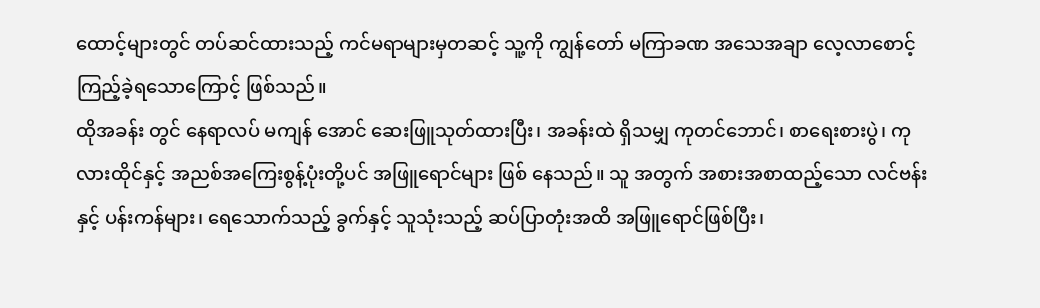ထောင့်များတွင် တပ်ဆင်ထားသည့် ကင်မရာများမှတဆင့် သူ့ကို ကျွန်တော် မကြာခဏ အသေအချာ လေ့လာစောင့်ကြည့်ခဲ့ရသောကြောင့် ဖြစ်သည်။
ထိုအခန်း တွင် နေရာလပ် မကျန် အောင် ဆေးဖြူသုတ်ထားပြီး၊ အခန်းထဲ ရှိသမျှ ကုတင်ဘောင်၊ စာရေးစားပွဲ၊ ကုလားထိုင်နှင့် အညစ်အကြေးစွန့်ပုံးတို့ပင် အဖြူရောင်များ ဖြစ် နေသည်။ သူ အတွက် အစားအစာထည့်သော လင်ဗန်းနှင့် ပန်းကန်များ၊ ရေသောက်သည့် ခွက်နှင့် သူသုံးသည့် ဆပ်ပြာတုံးအထိ အဖြူရောင်ဖြစ်ပြီး၊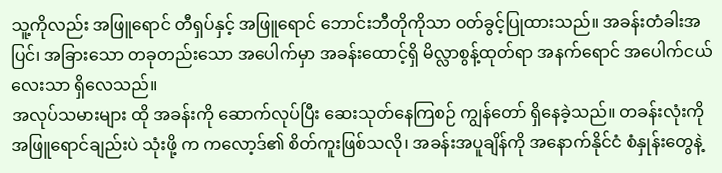သူ့ကိုလည်း အဖြူရောင် တီရှပ်နှင့် အဖြူရောင် ဘောင်းဘီတိုကိုသာ ဝတ်ခွင့်ပြုထားသည်။ အခန်းတံခါးအပြင်၊ အခြားသော တခုတည်းသော အပေါက်မှာ အခန်းထောင့်ရှိ မိလ္လာစွန့်ထုတ်ရာ အနက်ရောင် အပေါက်ငယ်လေးသာ ရှိလေသည်။
အလုပ်သမားများ ထို အခန်းကို ဆောက်လုပ်ပြီး ဆေးသုတ်နေကြစဉ် ကျွန်တော် ရှိနေခဲ့သည်။ တခန်းလုံးကို အဖြူရောင်ချည်းပဲ သုံးဖို့ က ကလော့ဒ်၏ စိတ်ကူးဖြစ်သလို၊ အခန်းအပူချိန်ကို အနောက်နိုင်ငံ စံနှုန်းတွေနဲ့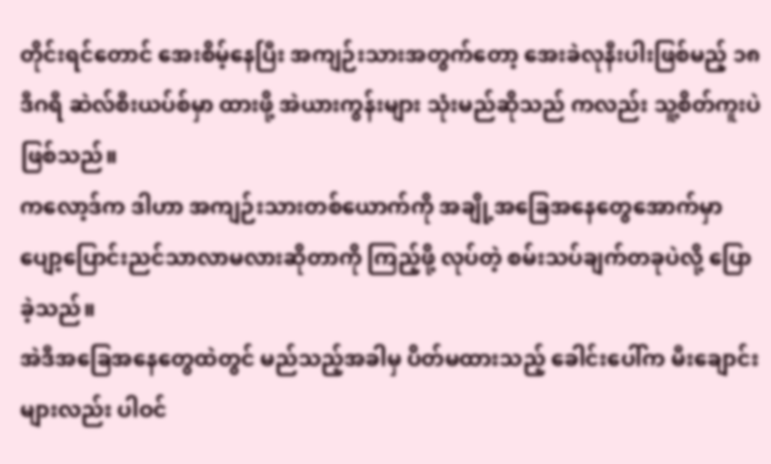တိုင်းရင်တောင် အေးစိမ့်နေပြီး အကျဉ်းသားအတွက်တော့ အေးခဲလုနီးပါးဖြစ်မည့် ၁၈ ဒီဂရီ ဆဲလ်စီးယပ်စ်မှာ ထားဖို့ အဲယားကွန်းများ သုံးမည်ဆိုသည် ကလည်း သူ့စိတ်ကူးပဲ ဖြစ်သည်။
ကလော့ဒ်က ဒါဟာ အကျဉ်းသားတစ်ယောက်ကို အချို့အခြေအနေတွေအောက်မှာ ပျော့ပြောင်းညင်သာလာမလားဆိုတာကို ကြည့်ဖို့ လုပ်တဲ့ စမ်းသပ်ချက်တခုပဲလို့ ပြောခဲ့သည်။
အဲဒီအခြေအနေတွေထဲတွင် မည်သည့်အခါမှ ပိတ်မထားသည့် ခေါင်းပေါ်က မီးချောင်းများလည်း ပါဝင်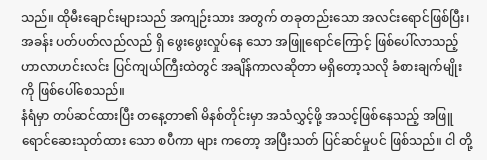သည်။ ထိုမီးချောင်းများသည် အကျဉ်းသား အတွက် တခုတည်းသော အလင်းရောင်ဖြစ်ပြီး၊ အခန်း ပတ်ပတ်လည်လည် ရှိ ဖွေးဖွေးလှုပ်နေ သော အဖြူရောင်ကြောင့် ဖြစ်ပေါ်လာသည့် ဟာလာဟင်းလင်း ပြင်ကျယ်ကြီးထဲတွင် အချိန်ကာလဆိုတာ မရှိတော့သလို ခံစားချက်မျိုးကို ဖြစ်ပေါ်စေသည်။
နံရံမှာ တပ်ဆင်ထားပြီး တနေ့တာ၏ မိနစ်တိုင်းမှာ အသံလွှင့်ဖို့ အသင့်ဖြစ်နေသည့် အဖြူရောင်ဆေးသုတ်ထား သော စပီကာ များ ကတော့ အပြီးသတ် ပြင်ဆင်မှုပင် ဖြစ်သည်။ ငါ တို့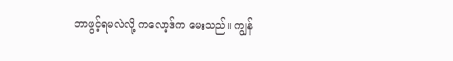ဘာဖွင့်ရမလဲလို့ ကလော့ဒ်က မေးသည်။ ကျွန်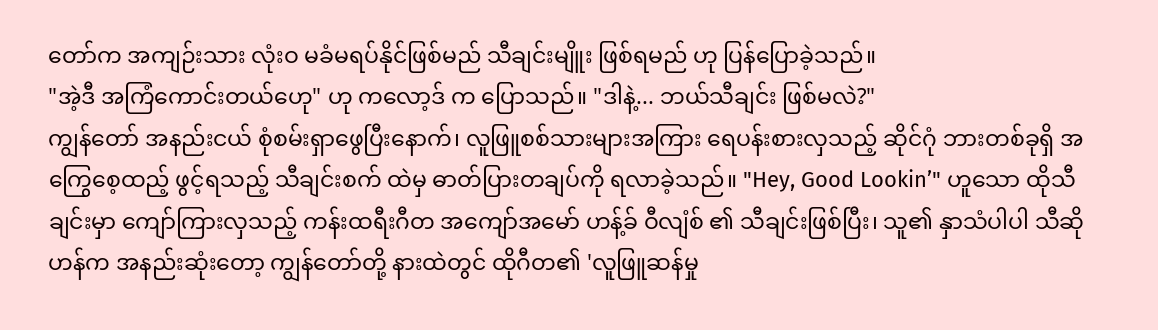တော်က အကျဉ်းသား လုံးဝ မခံမရပ်နိုင်ဖြစ်မည် သီချင်းမျိူး ဖြစ်ရမည် ဟု ပြန်ပြောခဲ့သည်။
"အဲ့ဒီ အကြံကောင်းတယ်ဟေု" ဟု ကလော့ဒ် က ပြောသည်။ "ဒါနဲ့... ဘယ်သီချင်း ဖြစ်မလဲ?"
ကျွန်တော် အနည်းငယ် စုံစမ်းရှာဖွေပြီးနောက်၊ လူဖြူစစ်သားများအကြား ရေပန်းစားလှသည့် ဆိုင်ဂုံ ဘားတစ်ခုရှိ အကြွေစေ့ထည့် ဖွင့်ရသည့် သီချင်းစက် ထဲမှ ဓာတ်ပြားတချပ်ကို ရလာခဲ့သည်။ "Hey, Good Lookin’" ဟူသော ထိုသီချင်းမှာ ကျော်ကြားလှသည့် ကန်းထရီးဂီတ အကျော်အမော် ဟန့်ခ် ဝီလျံစ် ၏ သီချင်းဖြစ်ပြီး၊ သူ၏ နှာသံပါပါ သီဆိုဟန်က အနည်းဆုံးတော့ ကျွန်တော်တို့ နားထဲတွင် ထိုဂီတ၏ 'လူဖြူဆန်မှု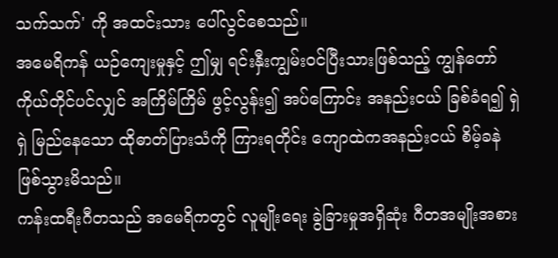သက်သက်' ကို အထင်းသား ပေါ်လွင်စေသည်။
အမေရိကန် ယဉ်ကျေးမှုနှင့် ဤမျှ ရင်းနှီးကျွမ်းဝင်ပြီးသားဖြစ်သည့် ကျွန်တော်ကိုယ်တိုင်ပင်လျှင် အကြိမ်ကြိမ် ဖွင့်လွန်း၍ အပ်ကြောင်း အနည်းငယ် ခြစ်ခံရ၍ ရှဲရှဲ မြည်နေသော ထိုဓာတ်ပြားသံကို ကြားရတိုင်း ကျောထဲကအနည်းငယ် စိမ့်ခနဲ ဖြစ်သွားမိသည်။
ကန်းထရီးဂီတသည် အမေရိကတွင် လူမျိုးရေး ခွဲခြားမှုအရှိဆုံး ဂီတအမျိုးအစား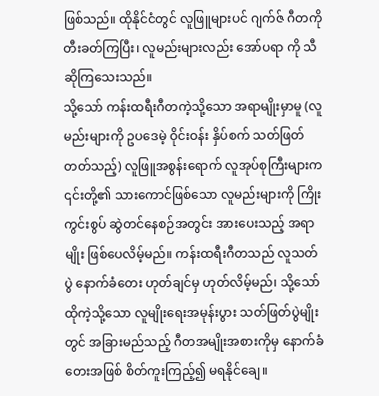ဖြစ်သည်။ ထိုနိုင်ငံတွင် လူဖြူများပင် ဂျက်ဇ် ဂီတကို တီးခတ်ကြပြီး၊ လူမည်းများလည်း အော်ပရာ ကို သီဆိုကြသေးသည်။
သို့သော် ကန်းထရီးဂီတကဲ့သို့သော အရာမျိုးမှာမူ (လူမည်းများကို ဥပဒေမဲ့ ဝိုင်းဝန်း နှိပ်စက် သတ်ဖြတ်တတ်သည့်) လူဖြူအစွန်းရောက် လူအုပ်စုကြီးများက ၎င်းတို့၏ သားကောင်ဖြစ်သော လူမည်းများကို ကြိုးကွင်းစွပ် ဆွဲတင်နေစဉ်အတွင်း အားပေးသည့် အရာမျိုး ဖြစ်ပေလိမ့်မည်။ ကန်းထရီးဂီတသည် လူသတ်ပွဲ နောက်ခံတေး ဟုတ်ချင်မှ ဟုတ်လိမ့်မည်၊ သို့သော် ထိုကဲ့သို့သော လူမျိုးရေးအမုန်းပွား သတ်ဖြတ်ပွဲမျိုးတွင် အခြားမည်သည့် ဂီတအမျိုးအစားကိုမှ နောက်ခံတေးအဖြစ် စိတ်ကူးကြည့်၍ မရနိုင်ချေ။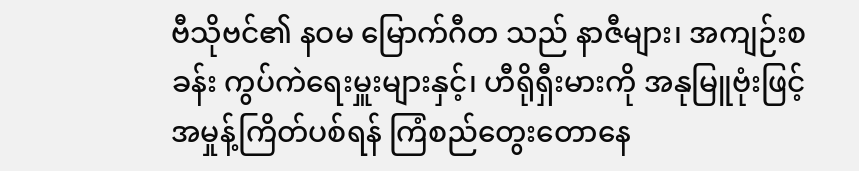ဗီသိုဗင်၏ နဝမ မြောက်ဂီတ သည် နာဇီများ၊ အကျဉ်းစခန်း ကွပ်ကဲရေးမှူးများနှင့်၊ ဟီရိုရှီးမားကို အနုမြူဗုံးဖြင့် အမှုန့်ကြိတ်ပစ်ရန် ကြံစည်တွေးတောနေ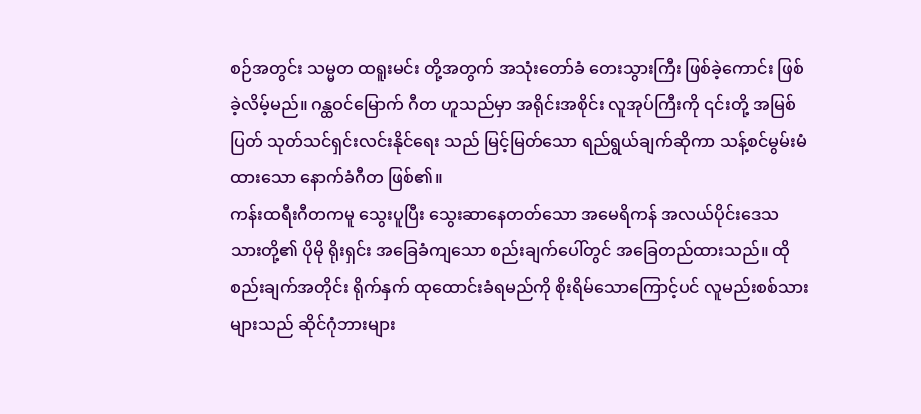စဉ်အတွင်း သမ္မတ ထရူးမင်း တို့အတွက် အသုံးတော်ခံ တေးသွားကြီး ဖြစ်ခဲ့ကောင်း ဖြစ်ခဲ့လိမ့်မည်။ ဂန္ထဝင်မြောက် ဂီတ ဟူသည်မှာ အရိုင်းအစိုင်း လူအုပ်ကြီးကို ၎င်းတို့ အမြစ်ပြတ် သုတ်သင်ရှင်းလင်းနိုင်ရေး သည် မြင့်မြတ်သော ရည်ရွယ်ချက်ဆိုကာ သန့်စင်မွမ်းမံထားသော နောက်ခံဂီတ ဖြစ်၏။
ကန်းထရီးဂီတကမူ သွေးပူပြီး သွေးဆာနေတတ်သော အမေရိကန် အလယ်ပိုင်းဒေသသားတို့၏ ပိုမို ရိုးရှင်း အခြေခံကျသော စည်းချက်ပေါ်တွင် အခြေတည်ထားသည်။ ထိုစည်းချက်အတိုင်း ရိုက်နှက် ထုထောင်းခံရမည်ကို စိုးရိမ်သောကြောင့်ပင် လူမည်းစစ်သားများသည် ဆိုင်ဂုံဘားများ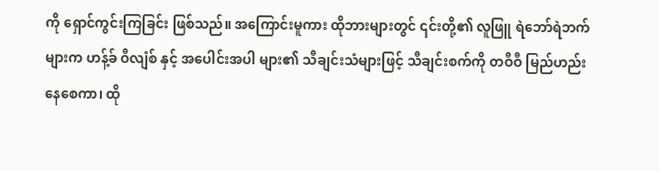ကို ရှောင်ကွင်းကြခြင်း ဖြစ်သည်။ အကြောင်းမူကား ထိုဘားများတွင် ၎င်းတို့၏ လူဖြူ ရဲဘော်ရဲဘက်များက ဟန့်ခ် ဝီလျံစ် နှင့် အပေါင်းအပါ များ၏ သီချင်းသံများဖြင့် သီချင်းစက်ကို တဝီဝီ မြည်ဟည်းနေစေကာ၊ ထို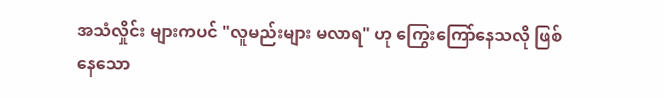အသံလှိုင်း များကပင် "လူမည်းများ မလာရ" ဟု ကြွေးကြော်နေသလို ဖြစ်နေသော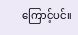ကြောင့်ပင်။